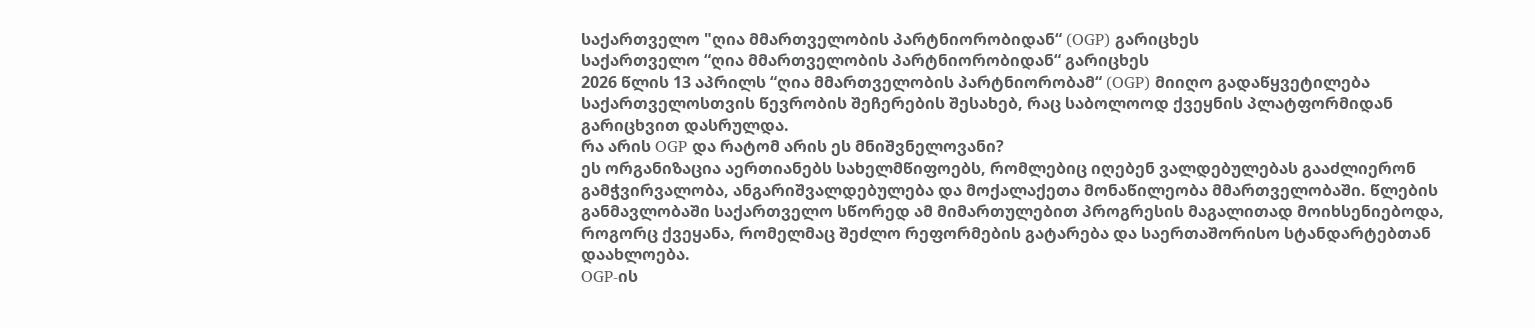საქართველო "ღია მმართველობის პარტნიორობიდან“ (OGP) გარიცხეს
საქართველო “ღია მმართველობის პარტნიორობიდან“ გარიცხეს
2026 წლის 13 აპრილს “ღია მმართველობის პარტნიორობამ“ (OGP) მიიღო გადაწყვეტილება საქართველოსთვის წევრობის შეჩერების შესახებ, რაც საბოლოოდ ქვეყნის პლატფორმიდან გარიცხვით დასრულდა.
რა არის OGP და რატომ არის ეს მნიშვნელოვანი?
ეს ორგანიზაცია აერთიანებს სახელმწიფოებს, რომლებიც იღებენ ვალდებულებას გააძლიერონ გამჭვირვალობა, ანგარიშვალდებულება და მოქალაქეთა მონაწილეობა მმართველობაში. წლების განმავლობაში საქართველო სწორედ ამ მიმართულებით პროგრესის მაგალითად მოიხსენიებოდა, როგორც ქვეყანა, რომელმაც შეძლო რეფორმების გატარება და საერთაშორისო სტანდარტებთან დაახლოება.
OGP-ის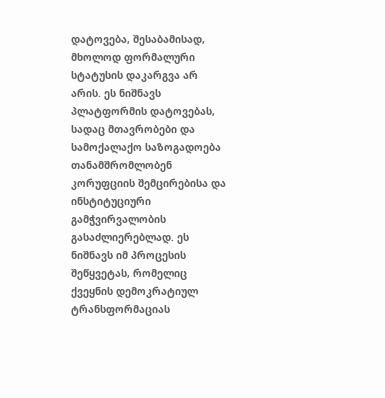დატოვება, შესაბამისად, მხოლოდ ფორმალური სტატუსის დაკარგვა არ არის. ეს ნიშნავს პლატფორმის დატოვებას, სადაც მთავრობები და სამოქალაქო საზოგადოება თანამშრომლობენ კორუფციის შემცირებისა და ინსტიტუციური გამჭვირვალობის გასაძლიერებლად. ეს ნიშნავს იმ პროცესის შეწყვეტას, რომელიც ქვეყნის დემოკრატიულ ტრანსფორმაციას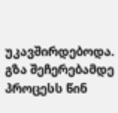უკავშირდებოდა.
გზა შეჩერებამდე
პროცესს წინ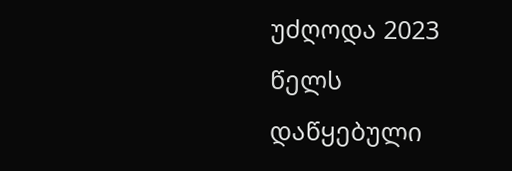უძღოდა 2023 წელს დაწყებული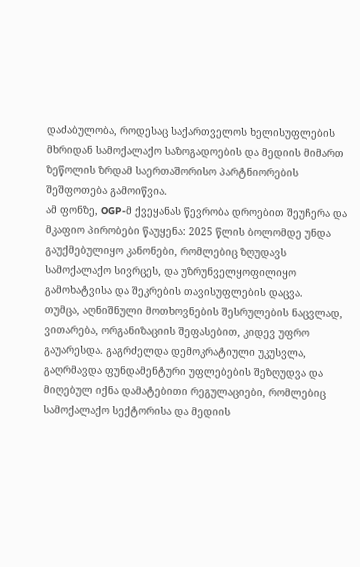დაძაბულობა, როდესაც საქართველოს ხელისუფლების მხრიდან სამოქალაქო საზოგადოების და მედიის მიმართ ზეწოლის ზრდამ საერთაშორისო პარტნიორების შეშფოთება გამოიწვია.
ამ ფონზე, OGP-მ ქვეყანას წევრობა დროებით შეუჩერა და მკაფიო პირობები წაუყენა: 2025 წლის ბოლომდე უნდა გაუქმებულიყო კანონები, რომლებიც ზღუდავს სამოქალაქო სივრცეს, და უზრუნველყოფილიყო გამოხატვისა და შეკრების თავისუფლების დაცვა.
თუმცა, აღნიშნული მოთხოვნების შესრულების ნაცვლად, ვითარება, ორგანიზაციის შეფასებით, კიდევ უფრო გაუარესდა. გაგრძელდა დემოკრატიული უკუსვლა, გაღრმავდა ფუნდამენტური უფლებების შეზღუდვა და მიღებულ იქნა დამატებითი რეგულაციები, რომლებიც სამოქალაქო სექტორისა და მედიის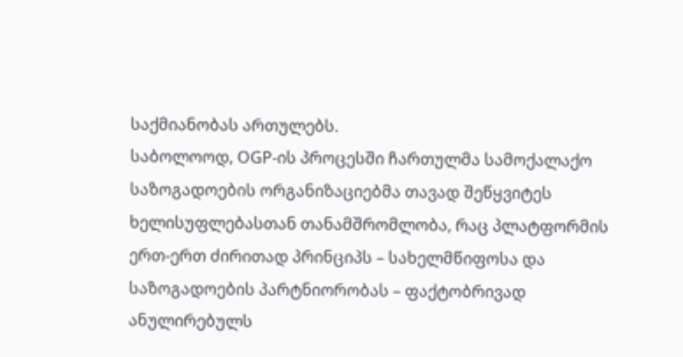საქმიანობას ართულებს.
საბოლოოდ, OGP-ის პროცესში ჩართულმა სამოქალაქო საზოგადოების ორგანიზაციებმა თავად შეწყვიტეს ხელისუფლებასთან თანამშრომლობა, რაც პლატფორმის ერთ-ერთ ძირითად პრინციპს – სახელმწიფოსა და საზოგადოების პარტნიორობას – ფაქტობრივად ანულირებულს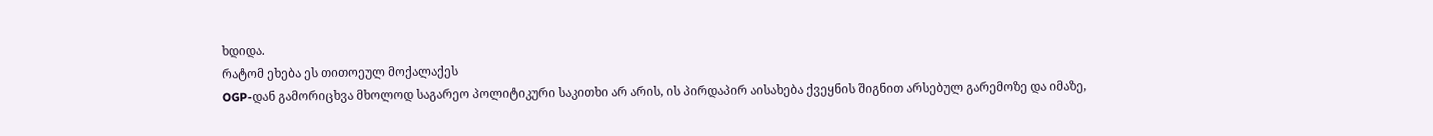ხდიდა.
რატომ ეხება ეს თითოეულ მოქალაქეს
OGP-დან გამორიცხვა მხოლოდ საგარეო პოლიტიკური საკითხი არ არის, ის პირდაპირ აისახება ქვეყნის შიგნით არსებულ გარემოზე და იმაზე,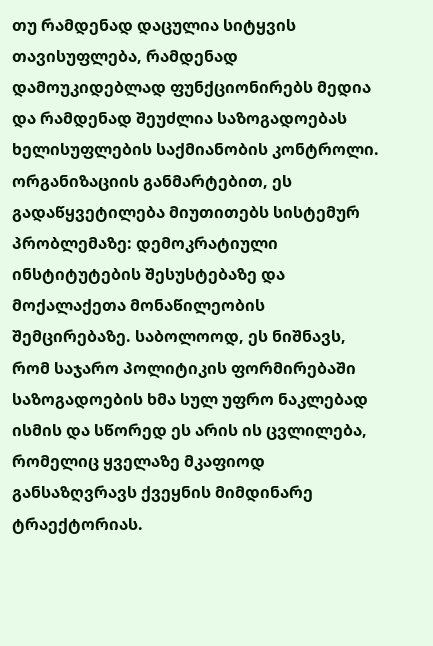თუ რამდენად დაცულია სიტყვის თავისუფლება, რამდენად დამოუკიდებლად ფუნქციონირებს მედია და რამდენად შეუძლია საზოგადოებას ხელისუფლების საქმიანობის კონტროლი.
ორგანიზაციის განმარტებით, ეს გადაწყვეტილება მიუთითებს სისტემურ პრობლემაზე: დემოკრატიული ინსტიტუტების შესუსტებაზე და მოქალაქეთა მონაწილეობის შემცირებაზე. საბოლოოდ, ეს ნიშნავს, რომ საჯარო პოლიტიკის ფორმირებაში საზოგადოების ხმა სულ უფრო ნაკლებად ისმის და სწორედ ეს არის ის ცვლილება, რომელიც ყველაზე მკაფიოდ განსაზღვრავს ქვეყნის მიმდინარე ტრაექტორიას.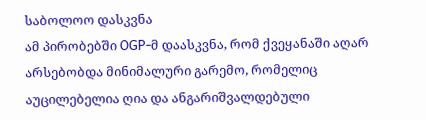საბოლოო დასკვნა
ამ პირობებში OGP-მ დაასკვნა, რომ ქვეყანაში აღარ არსებობდა მინიმალური გარემო, რომელიც აუცილებელია ღია და ანგარიშვალდებული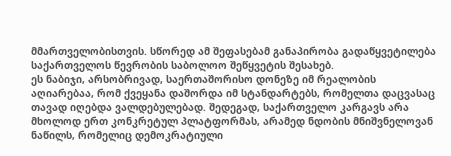მმართველობისთვის. სწორედ ამ შეფასებამ განაპირობა გადაწყვეტილება საქართველოს წევრობის საბოლოო შეწყვეტის შესახებ.
ეს ნაბიჯი, არსობრივად, საერთაშორისო დონეზე იმ რეალობის აღიარებაა, რომ ქვეყანა დაშორდა იმ სტანდარტებს, რომელთა დაცვასაც თავად იღებდა ვალდებულებად. შედეგად, საქართველო კარგავს არა მხოლოდ ერთ კონკრეტულ პლატფორმას, არამედ ნდობის მნიშვნელოვან ნაწილს, რომელიც დემოკრატიული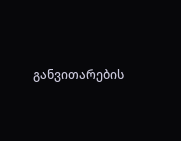განვითარების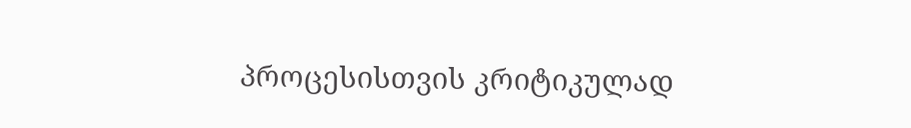პროცესისთვის კრიტიკულად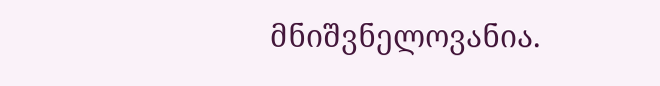მნიშვნელოვანია.